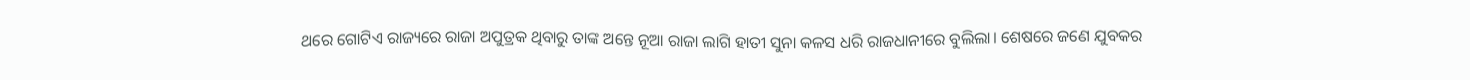ଥରେ ଗୋଟିଏ ରାଜ୍ୟରେ ରାଜା ଅପୁତ୍ରକ ଥିବାରୁ ତାଙ୍କ ଅନ୍ତେ ନୂଆ ରାଜା ଲାଗି ହାତୀ ସୁନା କଳସ ଧରି ରାଜଧାନୀରେ ବୁଲିଲା। ଶେଷରେ ଜଣେ ଯୁବକର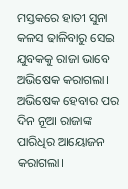ମସ୍ତକରେ ହାତୀ ସୁନା କଳସ ଢାଳିବାରୁ ସେଇ ଯୁବକକୁ ରାଜା ଭାବେ ଅଭିଷେକ କରାଗଲା।
ଅଭିଷେକ ହେବାର ପର ଦିନ ନୂଆ ରାଜାଙ୍କ ପାରିଧିର ଆୟୋଜନ କରାଗଲା।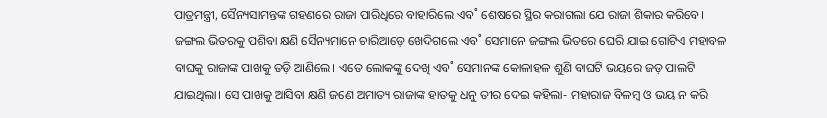ପାତ୍ରମନ୍ତ୍ରୀ, ସୈନ୍ୟସାମନ୍ତଙ୍କ ଗହଣରେ ରାଜା ପାରିଧିରେ ବାହାରିଲେ ଏବ˚ ଶେଷରେ ସ୍ଥିର କରାଗଲା ଯେ ରାଜା ଶିକାର କରିବେ। ଜଙ୍ଗଲ ଭିତରକୁ ପଶିବା କ୍ଷଣି ସୈନ୍ୟମାନେ ଚାରିଆଡ଼େ ଖେଦିଗଲେ ଏବ˚ ସେମାନେ ଜଙ୍ଗଲ ଭିତରେ ଘେରି ଯାଇ ଗୋଟିଏ ମହାବଳ ବାଘକୁ ରାଜାଙ୍କ ପାଖକୁ ତଡ଼ି ଆଣିଲେ। ଏତେ ଲୋକଙ୍କୁ ଦେଖି ଏବ˚ ସେମାନଙ୍କ କୋଳାହଳ ଶୁଣି ବାଘଟି ଭୟରେ ଜଡ଼ ପାଲଟି ଯାଇଥିଲା। ସେ ପାଖକୁ ଆସିବା କ୍ଷଣି ଜଣେ ଅମାତ୍ୟ ରାଜାଙ୍କ ହାତକୁ ଧନୁ ତୀର ଦେଇ କହିଲା- ମହାରାଜ ବିଳମ୍ବ ଓ ଭୟ ନ କରି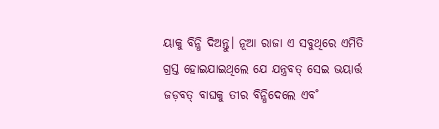ୟାକୁ ବିନ୍ଧି ଦିଅନ୍ତୁ। ନୂଆ ରାଜା ଏ ସବୁଥିରେ ଏମିତି ଗ୍ରସ୍ତ ହୋଇଯାଇଥିଲେ ଯେ ଯନ୍ତ୍ରବତ୍‌ ସେଇ ଭୟାର୍ତ୍ତ ଜଡ଼ବତ୍‌ ବାଘକୁ ତୀର ବିନ୍ଧିଦେଲେ ଏବ˚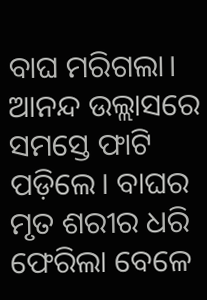ବାଘ ମରିଗଲା। ଆନନ୍ଦ ଉଲ୍ଲାସରେ ସମସ୍ତେ ଫାଟି ପଡ଼ିଲେ। ବାଘର ମୃତ ଶରୀର ଧରି ଫେରିଲା ବେଳେ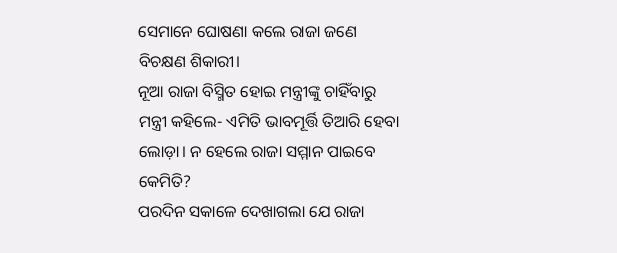ସେମାନେ ଘୋଷଣା କଲେ ରାଜା ଜଣେ ବିଚକ୍ଷଣ ଶିକାରୀ।
ନୂଆ ରାଜା ବିସ୍ମିତ ହୋଇ ମନ୍ତ୍ରୀଙ୍କୁ ଚାହିଁବାରୁ ମନ୍ତ୍ରୀ କହିଲେ- ଏମିତି ଭାବମୂର୍ତ୍ତି ତିଆରି ହେବା ଲୋଡ଼ା। ନ ହେଲେ ରାଜା ସମ୍ମାନ ପାଇବେ କେମିତି?
ପରଦିନ ସକାଳେ ଦେଖାଗଲା ଯେ ରାଜା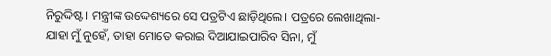ନିରୁଦ୍ଦିଷ୍ଟ। ମନ୍ତ୍ରୀଙ୍କ ଉଦ୍ଦେଶ୍ୟରେ ସେ ପତ୍ରଟିଏ ଛାଡ଼ିଥିଲେ। ପତ୍ରରେ ଲେଖାଥିଲା- ଯାହା ମୁଁ ନୁହେଁ, ତାହା ମୋତେ କରାଇ ଦିଆଯାଇପାରିବ ସିନା, ମୁଁ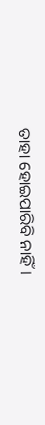ତାହା ହୋଇପାରିବି ନାହିଁ।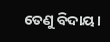ତେଣୁ ବିଦାୟ।